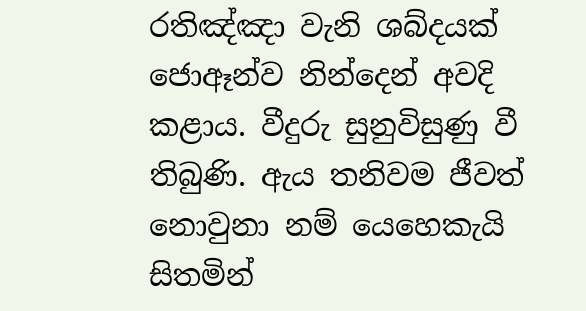රතිඤ්ඤා වැනි ශබ්දයක් ජොඈන්ව නින්දෙන් අවදි කළාය. වීදුරු සුනුවිසුණු වී තිබුණි. ඇය තනිවම ජීවත් නොවුනා නම් යෙහෙකැයි සිතමින්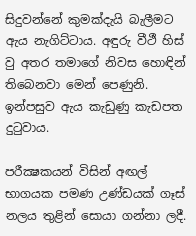සිදුවන්නේ කුමක්දැයි බැලීමට ඇය නැගිට්ටාය. අඳුරු වීථී හිස් වු අතර තමාගේ නිවස හොඳින් තිබෙනවා මෙන් පෙණුනි. ඉන්පසුව ඇය කැඩුණු කැඩපත දුටුවාය.

පරීක්‍ෂකයන් විසින් අඟල් භාගයක පමණ උණ්ඩයක් ගෑස් නලය තුළින් සොයා ගන්නා ලදී.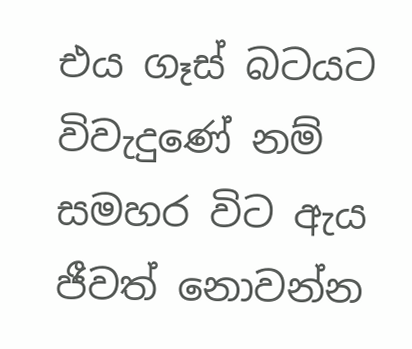එය ගෑස් බටයට විවැදුණේ නම් සමහර විට ඇය ජීවත් නොවන්න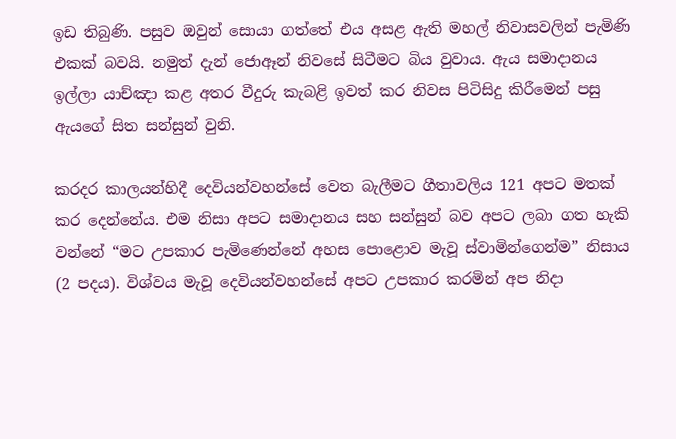ඉඩ තිබුණි. පසුව ඔවුන් සොයා ගත්තේ එය අසළ ඇති මහල් නිවාසවලින් පැමිණි එකක් බවයි. නමුත් දැන් ජොඈන් නිවසේ සිටීමට බිය වුවාය. ඇය සමාදානය ඉල්ලා යාච්ඤා කළ අතර වීදුරු කැබළි ඉවත් කර නිවස පිටිසිදු කිරීමෙන් පසු ඇයගේ සිත සන්සුන් වුනි.

කරදර කාලයන්හිදී දෙවියන්වහන්සේ වෙත බැලීමට ගීතාවලිය 121 අපට මතක් කර දෙන්නේය. එම නිසා අපට සමාදානය සහ සන්සුන් බව අපට ලබා ගත හැකි වන්නේ “මට උපකාර පැමිණෙන්නේ අහස පොළොව මැවූ ස්වාමින්ගෙන්ම” නිසාය (2 පදය). විශ්වය මැවූ දෙවියන්වහන්සේ අපට උපකාර කරමින් අප නිදා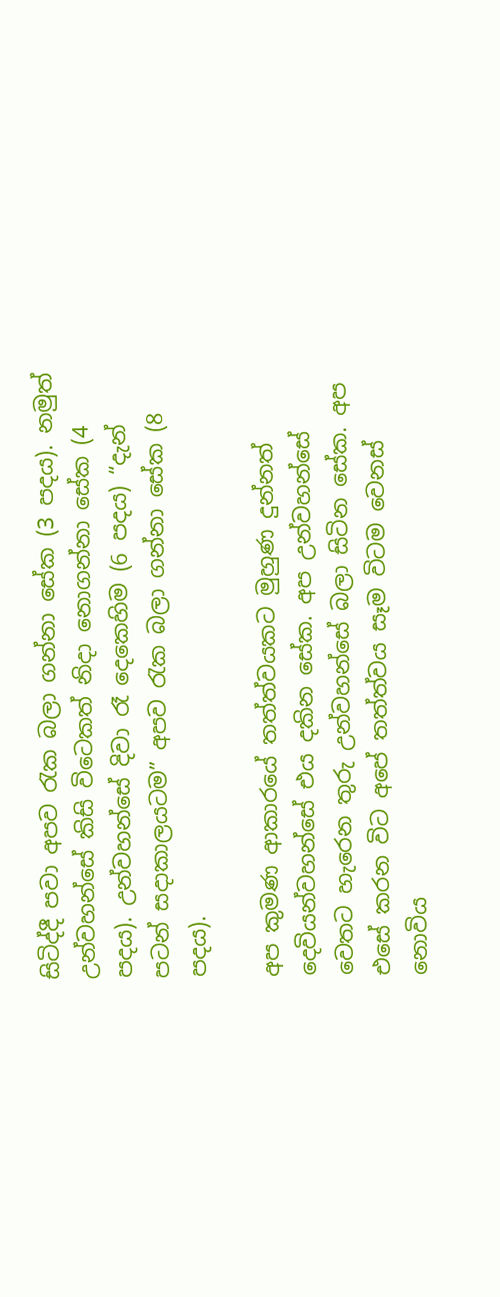සිටිද්දී පවා අපව රැක බලා ගන්නා සේක (3 පදය). නමුත් උන්වහන්සේ කිසි විටෙකත් නිදා නොගන්නා සේක (4 පදය). උන්වහන්සේ දිවා රෑ දෙකෙහිම (6 පදය) “දැන් පටන් සදාකාලයටම” අපව රැක බලා ගන්නා සේක (8 පදය).

අප කුමණ ආකාරයේ තත්ත්වයකට මුහුණ දුන්නත් දෙවියන්වහන්සේ එය දකින සේක. අප උන්වහන්සේ වෙතට හැරෙන තුරු උන්වහන්සේ බලා සිටින සේක. අප එසේ කරන විට අපේ තත්ත්වය සෑම විටම වෙනස් නොවිය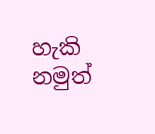හැකි නමුත්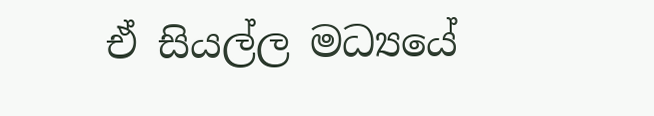ඒ සියල්ල මධ්‍යයේ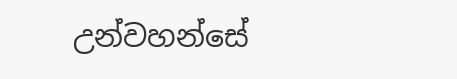උන්වහන්සේ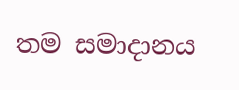තම සමාදානය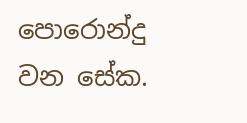පොරොන්දු වන සේක.